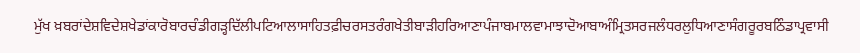ਮੁੱਖ ਖ਼ਬਰਾਂਦੇਸ਼ਵਿਦੇਸ਼ਖੇਡਾਂਕਾਰੋਬਾਰਚੰਡੀਗੜ੍ਹਦਿੱਲੀਪਟਿਆਲਾਸਾਹਿਤਫ਼ੀਚਰਸਤਰੰਗਖੇਤੀਬਾੜੀਹਰਿਆਣਾਪੰਜਾਬਮਾਲਵਾਮਾਝਾਦੋਆਬਾਅੰਮ੍ਰਿਤਸਰਜਲੰਧਰਲੁਧਿਆਣਾਸੰਗਰੂਰਬਠਿੰਡਾਪ੍ਰਵਾਸੀ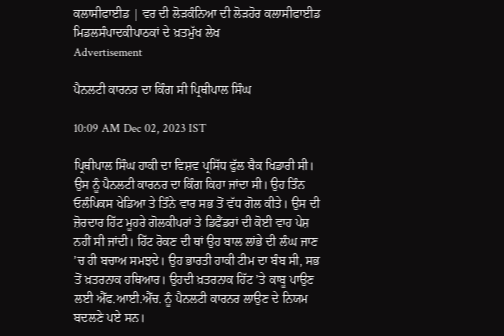ਕਲਾਸੀਫਾਈਡ | ਵਰ ਦੀ ਲੋੜਕੰਨਿਆ ਦੀ ਲੋੜਹੋਰ ਕਲਾਸੀਫਾਈਡ
ਮਿਡਲਸੰਪਾਦਕੀਪਾਠਕਾਂ ਦੇ ਖ਼ਤਮੁੱਖ ਲੇਖ
Advertisement

ਪੈਨਲਟੀ ਕਾਰਨਰ ਦਾ ਕਿੰਗ ਸੀ ਪ੍ਰਿਥੀਪਾਲ ਸਿੰਘ

10:09 AM Dec 02, 2023 IST

ਪ੍ਰਿਥੀਪਾਲ ਸਿੰਘ ਹਾਕੀ ਦਾ ਵਿਸ਼ਵ ਪ੍ਰਸਿੱਧ ਫੁੱਲ ਬੈਕ ਖਿਡਾਰੀ ਸੀ। ਉਸ ਨੂੰ ਪੈਨਲਟੀ ਕਾਰਨਰ ਦਾ ਕਿੰਗ ਕਿਹਾ ਜਾਂਦਾ ਸੀ। ਉਹ ਤਿੰਨ ਓਲੰਪਿਕਸ ਖੇਡਿਆ ਤੇ ਤਿੰਨੇ ਵਾਰ ਸਭ ਤੋਂ ਵੱਧ ਗੋਲ ਕੀਤੇ। ਉਸ ਦੀ ਜ਼ੋਰਦਾਰ ਹਿੱਟ ਮੂਹਰੇ ਗੋਲਕੀਪਰਾਂ ਤੇ ਡਿਫੈਂਡਰਾਂ ਦੀ ਕੋਈ ਵਾਹ ਪੇਸ਼ ਨਹੀਂ ਸੀ ਜਾਂਦੀ। ਹਿੱਟ ਰੋਕਣ ਦੀ ਥਾਂ ਉਹ ਬਾਲ ਲਾਂਭੇ ਦੀ ਲੰਘ ਜਾਣ ’ਚ ਹੀ ਬਚਾਅ ਸਮਝਦੇ। ਉਹ ਭਾਰਤੀ ਹਾਕੀ ਟੀਮ ਦਾ ਬੰਬ ਸੀ, ਸਭ ਤੋਂ ਖ਼ਤਰਨਾਕ ਹਥਿਆਰ। ਉਹਦੀ ਖ਼ਤਰਨਾਕ ਹਿੱਟ ’ਤੇ ਕਾਬੂ ਪਾਉਣ ਲਈ ਐੱਫ.ਆਈ.ਐੱਚ. ਨੂੰ ਪੈਨਲਟੀ ਕਾਰਨਰ ਲਾਉਣ ਦੇ ਨਿਯਮ ਬਦਲਣੇ ਪਏ ਸਨ।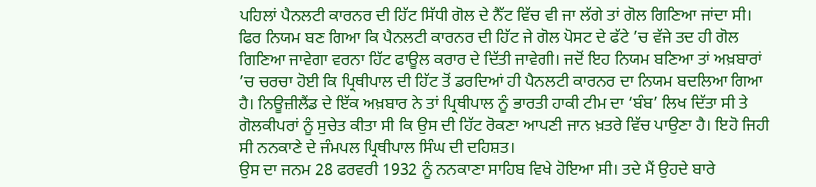ਪਹਿਲਾਂ ਪੈਨਲਟੀ ਕਾਰਨਰ ਦੀ ਹਿੱਟ ਸਿੱਧੀ ਗੋਲ ਦੇ ਨੈੱਟ ਵਿੱਚ ਵੀ ਜਾ ਲੱਗੇ ਤਾਂ ਗੋਲ ਗਿਣਿਆ ਜਾਂਦਾ ਸੀ। ਫਿਰ ਨਿਯਮ ਬਣ ਗਿਆ ਕਿ ਪੈਨਲਟੀ ਕਾਰਨਰ ਦੀ ਹਿੱਟ ਜੇ ਗੋਲ ਪੋਸਟ ਦੇ ਫੱਟੇ ’ਚ ਵੱਜੇ ਤਦ ਹੀ ਗੋਲ ਗਿਣਿਆ ਜਾਵੇਗਾ ਵਰਨਾ ਹਿੱਟ ਫਾਊਲ ਕਰਾਰ ਦੇ ਦਿੱਤੀ ਜਾਵੇਗੀ। ਜਦੋਂ ਇਹ ਨਿਯਮ ਬਣਿਆ ਤਾਂ ਅਖ਼ਬਾਰਾਂ ’ਚ ਚਰਚਾ ਹੋਈ ਕਿ ਪ੍ਰਿਥੀਪਾਲ ਦੀ ਹਿੱਟ ਤੋਂ ਡਰਦਿਆਂ ਹੀ ਪੈਨਲਟੀ ਕਾਰਨਰ ਦਾ ਨਿਯਮ ਬਦਲਿਆ ਗਿਆ ਹੈ। ਨਿਊਜ਼ੀਲੈਂਡ ਦੇ ਇੱਕ ਅਖ਼ਬਾਰ ਨੇ ਤਾਂ ਪ੍ਰਿਥੀਪਾਲ ਨੂੰ ਭਾਰਤੀ ਹਾਕੀ ਟੀਮ ਦਾ ‘ਬੰਬ’ ਲਿਖ ਦਿੱਤਾ ਸੀ ਤੇ ਗੋਲਕੀਪਰਾਂ ਨੂੰ ਸੁਚੇਤ ਕੀਤਾ ਸੀ ਕਿ ਉਸ ਦੀ ਹਿੱਟ ਰੋਕਣਾ ਆਪਣੀ ਜਾਨ ਖ਼ਤਰੇ ਵਿੱਚ ਪਾਉਣਾ ਹੈ। ਇਹੋ ਜਿਹੀ ਸੀ ਨਨਕਾਣੇ ਦੇ ਜੰਮਪਲ ਪ੍ਰਿਥੀਪਾਲ ਸਿੰਘ ਦੀ ਦਹਿਸ਼ਤ।
ਉਸ ਦਾ ਜਨਮ 28 ਫਰਵਰੀ 1932 ਨੂੰ ਨਨਕਾਣਾ ਸਾਹਿਬ ਵਿਖੇ ਹੋਇਆ ਸੀ। ਤਦੇ ਮੈਂ ਉਹਦੇ ਬਾਰੇ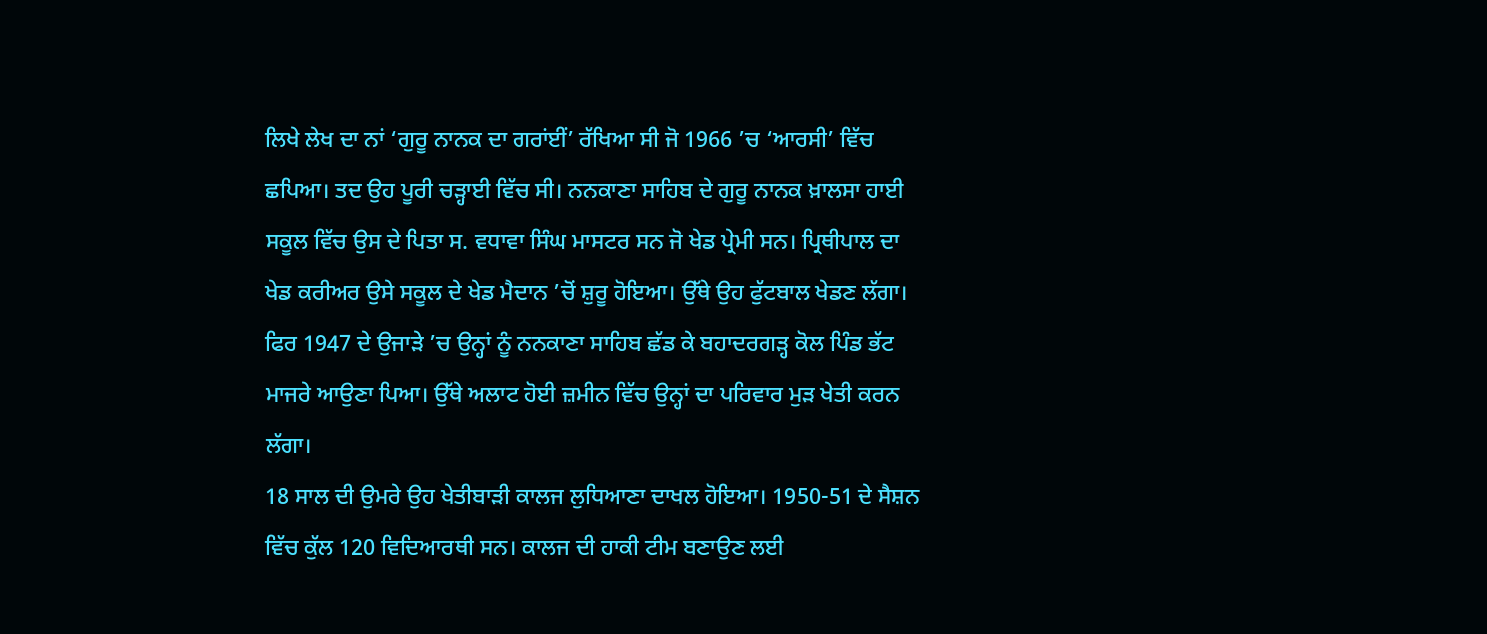ਲਿਖੇ ਲੇਖ ਦਾ ਨਾਂ ‘ਗੁਰੂ ਨਾਨਕ ਦਾ ਗਰਾਂਈਂ’ ਰੱਖਿਆ ਸੀ ਜੋ 1966 ’ਚ ‘ਆਰਸੀ’ ਵਿੱਚ ਛਪਿਆ। ਤਦ ਉਹ ਪੂਰੀ ਚੜ੍ਹਾਈ ਵਿੱਚ ਸੀ। ਨਨਕਾਣਾ ਸਾਹਿਬ ਦੇ ਗੁਰੂ ਨਾਨਕ ਖ਼ਾਲਸਾ ਹਾਈ ਸਕੂਲ ਵਿੱਚ ਉਸ ਦੇ ਪਿਤਾ ਸ. ਵਧਾਵਾ ਸਿੰਘ ਮਾਸਟਰ ਸਨ ਜੋ ਖੇਡ ਪ੍ਰੇਮੀ ਸਨ। ਪ੍ਰਿਥੀਪਾਲ ਦਾ ਖੇਡ ਕਰੀਅਰ ਉਸੇ ਸਕੂਲ ਦੇ ਖੇਡ ਮੈਦਾਨ ’ਚੋਂ ਸ਼ੁਰੂ ਹੋਇਆ। ਉੱਥੇ ਉਹ ਫੁੱਟਬਾਲ ਖੇਡਣ ਲੱਗਾ। ਫਿਰ 1947 ਦੇ ਉਜਾੜੇ ’ਚ ਉਨ੍ਹਾਂ ਨੂੰ ਨਨਕਾਣਾ ਸਾਹਿਬ ਛੱਡ ਕੇ ਬਹਾਦਰਗੜ੍ਹ ਕੋਲ ਪਿੰਡ ਭੱਟ ਮਾਜਰੇ ਆਉਣਾ ਪਿਆ। ਉੱਥੇ ਅਲਾਟ ਹੋਈ ਜ਼ਮੀਨ ਵਿੱਚ ਉਨ੍ਹਾਂ ਦਾ ਪਰਿਵਾਰ ਮੁੜ ਖੇਤੀ ਕਰਨ ਲੱਗਾ।
18 ਸਾਲ ਦੀ ਉਮਰੇ ਉਹ ਖੇਤੀਬਾੜੀ ਕਾਲਜ ਲੁਧਿਆਣਾ ਦਾਖਲ ਹੋਇਆ। 1950-51 ਦੇ ਸੈਸ਼ਨ ਵਿੱਚ ਕੁੱਲ 120 ਵਿਦਿਆਰਥੀ ਸਨ। ਕਾਲਜ ਦੀ ਹਾਕੀ ਟੀਮ ਬਣਾਉਣ ਲਈ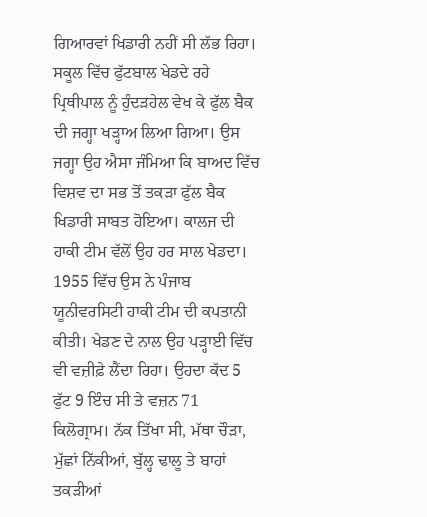ਗਿਆਰਵਾਂ ਖਿਡਾਰੀ ਨਹੀਂ ਸੀ ਲੱਭ ਰਿਹਾ। ਸਕੂਲ ਵਿੱਚ ਫੁੱਟਬਾਲ ਖੇਡਦੇ ਰਹੇ ਪ੍ਰਿਥੀਪਾਲ ਨੂੰ ਹੁੰਦੜਹੇਲ ਵੇਖ ਕੇ ਫੁੱਲ ਬੈਕ ਦੀ ਜਗ੍ਹਾ ਖੜ੍ਹਾਅ ਲਿਆ ਗਿਆ। ਉਸ ਜਗ੍ਹਾ ਉਹ ਐਸਾ ਜੰਮਿਆ ਕਿ ਬਾਅਦ ਵਿੱਚ ਵਿਸ਼ਵ ਦਾ ਸਭ ਤੋਂ ਤਕੜਾ ਫੁੱਲ ਬੈਕ ਖਿਡਾਰੀ ਸਾਬਤ ਹੋਇਆ। ਕਾਲਜ ਦੀ ਹਾਕੀ ਟੀਮ ਵੱਲੋਂ ਉਹ ਹਰ ਸਾਲ ਖੇਡਦਾ। 1955 ਵਿੱਚ ਉਸ ਨੇ ਪੰਜਾਬ ਯੂਨੀਵਰਸਿਟੀ ਹਾਕੀ ਟੀਮ ਦੀ ਕਪਤਾਨੀ ਕੀਤੀ। ਖੇਡਣ ਦੇ ਨਾਲ ਉਹ ਪੜ੍ਹਾਈ ਵਿੱਚ ਵੀ ਵਜ਼ੀਫ਼ੇ ਲੈਂਦਾ ਰਿਹਾ। ਉਹਦਾ ਕੱਦ 5 ਫੁੱਟ 9 ਇੰਚ ਸੀ ਤੇ ਵਜ਼ਨ 71 ਕਿਲੋਗ੍ਰਾਮ। ਨੱਕ ਤਿੱਖਾ ਸੀ, ਮੱਥਾ ਚੌੜਾ, ਮੁੱਛਾਂ ਨਿੱਕੀਆਂ, ਬੁੱਲ੍ਹ ਢਾਲੂ ਤੇ ਬਾਹਾਂ ਤਕੜੀਆਂ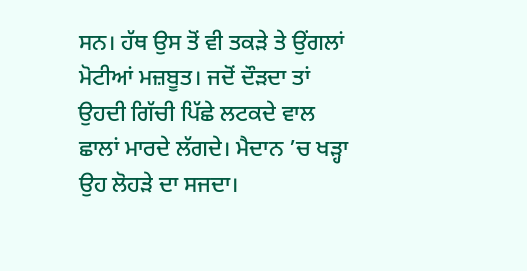ਸਨ। ਹੱਥ ਉਸ ਤੋਂ ਵੀ ਤਕੜੇ ਤੇ ਉਂਗਲਾਂ ਮੋਟੀਆਂ ਮਜ਼ਬੂਤ। ਜਦੋਂ ਦੌੜਦਾ ਤਾਂ ਉਹਦੀ ਗਿੱਚੀ ਪਿੱਛੇ ਲਟਕਦੇ ਵਾਲ ਛਾਲਾਂ ਮਾਰਦੇ ਲੱਗਦੇ। ਮੈਦਾਨ ’ਚ ਖੜ੍ਹਾ ਉਹ ਲੋਹੜੇ ਦਾ ਸਜਦਾ।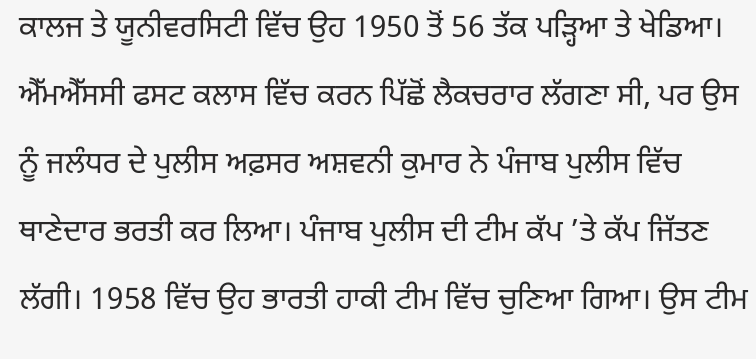ਕਾਲਜ ਤੇ ਯੂਨੀਵਰਸਿਟੀ ਵਿੱਚ ਉਹ 1950 ਤੋਂ 56 ਤੱਕ ਪੜ੍ਹਿਆ ਤੇ ਖੇਡਿਆ। ਐੱਮਐੱਸਸੀ ਫਸਟ ਕਲਾਸ ਵਿੱਚ ਕਰਨ ਪਿੱਛੋਂ ਲੈਕਚਰਾਰ ਲੱਗਣਾ ਸੀ, ਪਰ ਉਸ ਨੂੰ ਜਲੰਧਰ ਦੇ ਪੁਲੀਸ ਅਫ਼ਸਰ ਅਸ਼ਵਨੀ ਕੁਮਾਰ ਨੇ ਪੰਜਾਬ ਪੁਲੀਸ ਵਿੱਚ ਥਾਣੇਦਾਰ ਭਰਤੀ ਕਰ ਲਿਆ। ਪੰਜਾਬ ਪੁਲੀਸ ਦੀ ਟੀਮ ਕੱਪ ’ਤੇ ਕੱਪ ਜਿੱਤਣ ਲੱਗੀ। 1958 ਵਿੱਚ ਉਹ ਭਾਰਤੀ ਹਾਕੀ ਟੀਮ ਵਿੱਚ ਚੁਣਿਆ ਗਿਆ। ਉਸ ਟੀਮ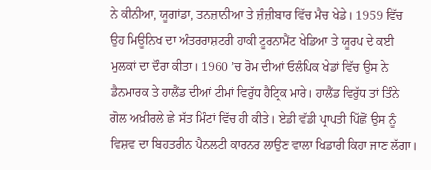ਨੇ ਕੀਨੀਆ, ਯੂਗਾਂਡਾ, ਤਨਜ਼ਾਨੀਆ ਤੇ ਜ਼ੰਜ਼ੀਬਾਰ ਵਿੱਚ ਮੈਚ ਖੇਡੇ। 1959 ਵਿੱਚ ਉਹ ਮਿਊਨਿਖ ਦਾ ਅੰਤਰਰਾਸ਼ਟਰੀ ਹਾਕੀ ਟੂਰਨਾਮੈਂਟ ਖੇਡਿਆ ਤੇ ਯੂਰਪ ਦੇ ਕਈ ਮੁਲਕਾਂ ਦਾ ਦੌਰਾ ਕੀਤਾ। 1960 ’ਚ ਰੋਮ ਦੀਆਂ ਓਲੰਪਿਕ ਖੇਡਾਂ ਵਿੱਚ ਉਸ ਨੇ ਡੈਨਮਾਰਕ ਤੇ ਹਾਲੈਂਡ ਦੀਆਂ ਟੀਮਾਂ ਵਿਰੁੱਧ ਹੈਟ੍ਰਿਕ ਮਾਰੇ। ਹਾਲੈਂਡ ਵਿਰੁੱਧ ਤਾਂ ਤਿੰਨੇ ਗੋਲ ਅਖ਼ੀਰਲੇ ਛੇ ਸੱਤ ਮਿੰਟਾਂ ਵਿੱਚ ਹੀ ਕੀਤੇ। ਏਡੀ ਵੱਡੀ ਪ੍ਰਾਪਤੀ ਪਿੱਛੋਂ ਉਸ ਨੂੰ ਵਿਸ਼ਵ ਦਾ ਬਿਹਤਰੀਨ ਪੈਨਲਟੀ ਕਾਰਨਰ ਲਾਉਣ ਵਾਲਾ ਖਿਡਾਰੀ ਕਿਹਾ ਜਾਣ ਲੱਗਾ।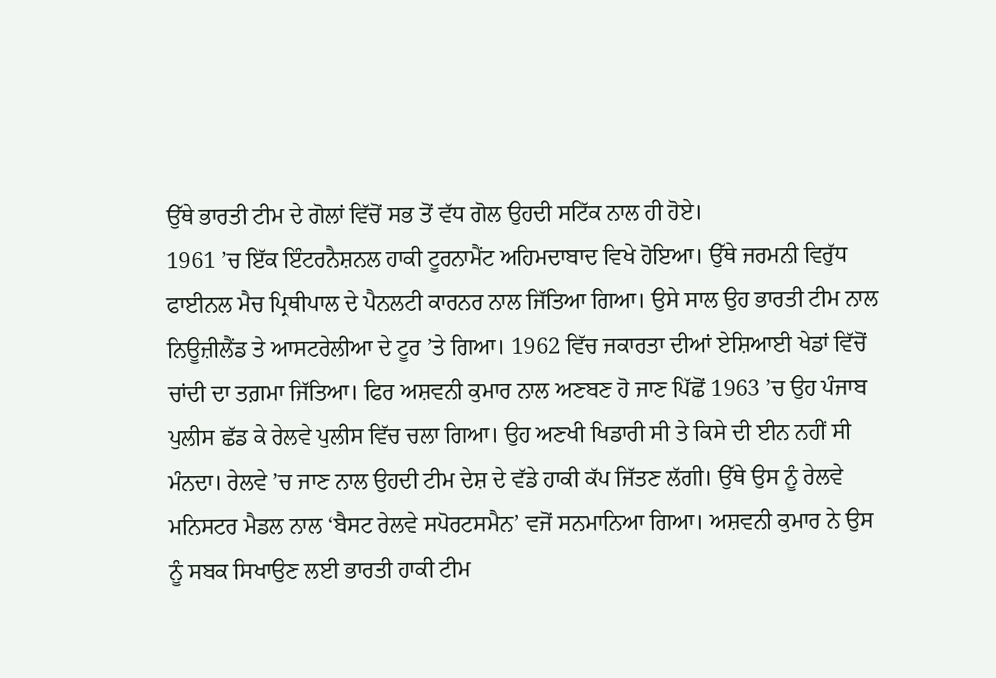ਉੱਥੇ ਭਾਰਤੀ ਟੀਮ ਦੇ ਗੋਲਾਂ ਵਿੱਚੋਂ ਸਭ ਤੋਂ ਵੱਧ ਗੋਲ ਉਹਦੀ ਸਟਿੱਕ ਨਾਲ ਹੀ ਹੋਏ।
1961 ’ਚ ਇੱਕ ਇੰਟਰਨੈਸ਼ਨਲ ਹਾਕੀ ਟੂਰਨਾਮੈਂਟ ਅਹਿਮਦਾਬਾਦ ਵਿਖੇ ਹੋਇਆ। ਉੱਥੇ ਜਰਮਨੀ ਵਿਰੁੱਧ ਫਾਈਨਲ ਮੈਚ ਪ੍ਰਿਥੀਪਾਲ ਦੇ ਪੈਨਲਟੀ ਕਾਰਨਰ ਨਾਲ ਜਿੱਤਿਆ ਗਿਆ। ਉਸੇ ਸਾਲ ਉਹ ਭਾਰਤੀ ਟੀਮ ਨਾਲ ਨਿਊਜ਼ੀਲੈਂਡ ਤੇ ਆਸਟਰੇਲੀਆ ਦੇ ਟੂਰ ’ਤੇ ਗਿਆ। 1962 ਵਿੱਚ ਜਕਾਰਤਾ ਦੀਆਂ ਏਸ਼ਿਆਈ ਖੇਡਾਂ ਵਿੱਚੋਂ ਚਾਂਦੀ ਦਾ ਤਗ਼ਮਾ ਜਿੱਤਿਆ। ਫਿਰ ਅਸ਼ਵਨੀ ਕੁਮਾਰ ਨਾਲ ਅਣਬਣ ਹੋ ਜਾਣ ਪਿੱਛੋਂ 1963 ’ਚ ਉਹ ਪੰਜਾਬ ਪੁਲੀਸ ਛੱਡ ਕੇ ਰੇਲਵੇ ਪੁਲੀਸ ਵਿੱਚ ਚਲਾ ਗਿਆ। ਉਹ ਅਣਖੀ ਖਿਡਾਰੀ ਸੀ ਤੇ ਕਿਸੇ ਦੀ ਈਨ ਨਹੀਂ ਸੀ ਮੰਨਦਾ। ਰੇਲਵੇ ’ਚ ਜਾਣ ਨਾਲ ਉਹਦੀ ਟੀਮ ਦੇਸ਼ ਦੇ ਵੱਡੇ ਹਾਕੀ ਕੱਪ ਜਿੱਤਣ ਲੱਗੀ। ਉੱਥੇ ਉਸ ਨੂੰ ਰੇਲਵੇ ਮਨਿਸਟਰ ਮੈਡਲ ਨਾਲ ‘ਬੈਸਟ ਰੇਲਵੇ ਸਪੋਰਟਸਮੈਨ’ ਵਜੋਂ ਸਨਮਾਨਿਆ ਗਿਆ। ਅਸ਼ਵਨੀ ਕੁਮਾਰ ਨੇ ਉਸ ਨੂੰ ਸਬਕ ਸਿਖਾਉਣ ਲਈ ਭਾਰਤੀ ਹਾਕੀ ਟੀਮ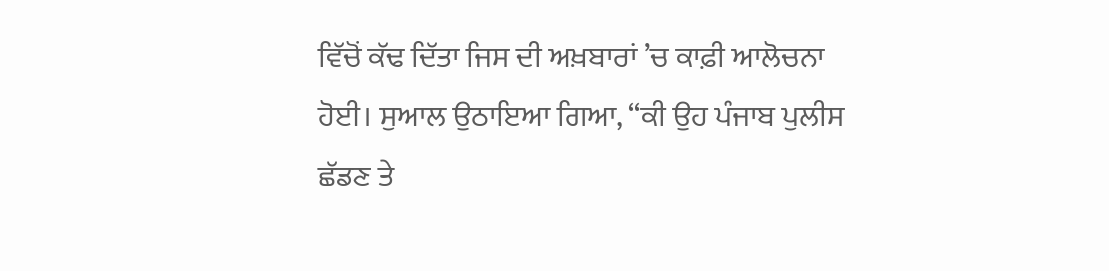ਵਿੱਚੋਂ ਕੱਢ ਦਿੱਤਾ ਜਿਸ ਦੀ ਅਖ਼ਬਾਰਾਂ ’ਚ ਕਾਫ਼ੀ ਆਲੋਚਨਾ ਹੋਈ। ਸੁਆਲ ਉਠਾਇਆ ਗਿਆ, “ਕੀ ਉਹ ਪੰਜਾਬ ਪੁਲੀਸ ਛੱਡਣ ਤੇ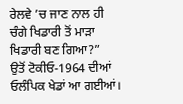ਰੇਲਵੇ ’ਚ ਜਾਣ ਨਾਲ ਹੀ ਚੰਗੇ ਖਿਡਾਰੀ ਤੋਂ ਮਾੜਾ ਖਿਡਾਰੀ ਬਣ ਗਿਆ?”
ਉਤੋਂ ਟੋਕੀਓ-1964 ਦੀਆਂ ਓਲੰਪਿਕ ਖੇਡਾਂ ਆ ਗਈਆਂ।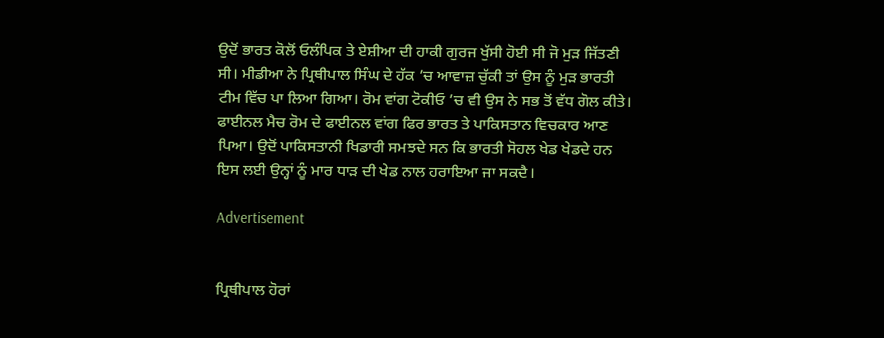ਉਦੋਂ ਭਾਰਤ ਕੋਲੋਂ ਓਲੰਪਿਕ ਤੇ ਏਸ਼ੀਆ ਦੀ ਹਾਕੀ ਗੁਰਜ ਖੁੱਸੀ ਹੋਈ ਸੀ ਜੋ ਮੁੜ ਜਿੱਤਣੀ ਸੀ। ਮੀਡੀਆ ਨੇ ਪ੍ਰਿਥੀਪਾਲ ਸਿੰਘ ਦੇ ਹੱਕ ’ਚ ਆਵਾਜ਼ ਚੁੱਕੀ ਤਾਂ ਉਸ ਨੂੰ ਮੁੜ ਭਾਰਤੀ ਟੀਮ ਵਿੱਚ ਪਾ ਲਿਆ ਗਿਆ। ਰੋਮ ਵਾਂਗ ਟੋਕੀਓ ’ਚ ਵੀ ਉਸ ਨੇ ਸਭ ਤੋਂ ਵੱਧ ਗੋਲ ਕੀਤੇ। ਫਾਈਨਲ ਮੈਚ ਰੋਮ ਦੇ ਫਾਈਨਲ ਵਾਂਗ ਫਿਰ ਭਾਰਤ ਤੇ ਪਾਕਿਸਤਾਨ ਵਿਚਕਾਰ ਆਣ ਪਿਆ। ਉਦੋਂ ਪਾਕਿਸਤਾਨੀ ਖਿਡਾਰੀ ਸਮਝਦੇ ਸਨ ਕਿ ਭਾਰਤੀ ਸੋਹਲ ਖੇਡ ਖੇਡਦੇ ਹਨ ਇਸ ਲਈ ਉਨ੍ਹਾਂ ਨੂੰ ਮਾਰ ਧਾੜ ਦੀ ਖੇਡ ਨਾਲ ਹਰਾਇਆ ਜਾ ਸਕਦੈ।

Advertisement


ਪ੍ਰਿਥੀਪਾਲ ਹੋਰਾਂ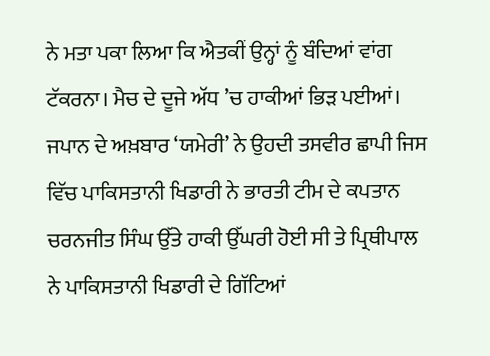ਨੇ ਮਤਾ ਪਕਾ ਲਿਆ ਕਿ ਐਤਕੀਂ ਉਨ੍ਹਾਂ ਨੂੰ ਬੰਦਿਆਂ ਵਾਂਗ ਟੱਕਰਨਾ। ਮੈਚ ਦੇ ਦੂਜੇ ਅੱਧ ’ਚ ਹਾਕੀਆਂ ਭਿੜ ਪਈਆਂ। ਜਪਾਨ ਦੇ ਅਖ਼ਬਾਰ ‘ਯਮੇਰੀ’ ਨੇ ਉਹਦੀ ਤਸਵੀਰ ਛਾਪੀ ਜਿਸ ਵਿੱਚ ਪਾਕਿਸਤਾਨੀ ਖਿਡਾਰੀ ਨੇ ਭਾਰਤੀ ਟੀਮ ਦੇ ਕਪਤਾਨ ਚਰਨਜੀਤ ਸਿੰਘ ਉੱਤੇ ਹਾਕੀ ਉੱਘਰੀ ਹੋਈ ਸੀ ਤੇ ਪ੍ਰਿਥੀਪਾਲ ਨੇ ਪਾਕਿਸਤਾਨੀ ਖਿਡਾਰੀ ਦੇ ਗਿੱਟਿਆਂ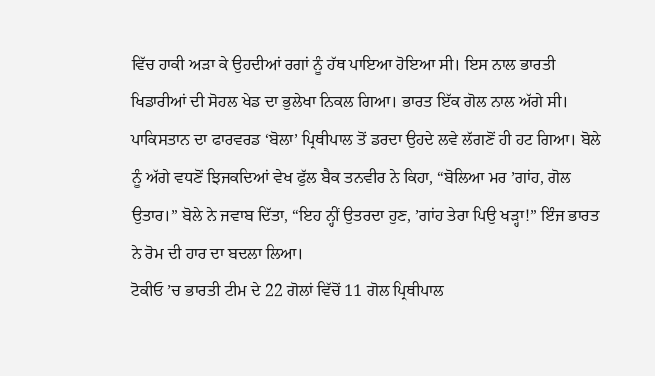ਵਿੱਚ ਹਾਕੀ ਅੜਾ ਕੇ ਉਹਦੀਆਂ ਰਗਾਂ ਨੂੰ ਹੱਥ ਪਾਇਆ ਹੋਇਆ ਸੀ। ਇਸ ਨਾਲ ਭਾਰਤੀ ਖਿਡਾਰੀਆਂ ਦੀ ਸੋਹਲ ਖੇਡ ਦਾ ਭੁਲੇਖਾ ਨਿਕਲ ਗਿਆ। ਭਾਰਤ ਇੱਕ ਗੋਲ ਨਾਲ ਅੱਗੇ ਸੀ। ਪਾਕਿਸਤਾਨ ਦਾ ਫਾਰਵਰਡ ‘ਬੋਲਾ’ ਪ੍ਰਿਥੀਪਾਲ ਤੋਂ ਡਰਦਾ ਉਹਦੇ ਲਵੇ ਲੱਗਣੋਂ ਹੀ ਹਟ ਗਿਆ। ਬੋਲੇ ਨੂੰ ਅੱਗੇ ਵਧਣੋਂ ਝਿਜਕਦਿਆਂ ਵੇਖ ਫੁੱਲ ਬੈਕ ਤਨਵੀਰ ਨੇ ਕਿਹਾ, “ਬੋਲਿਆ ਮਰ ’ਗਾਂਹ, ਗੋਲ ਉਤਾਰ।” ਬੋਲੇ ਨੇ ਜਵਾਬ ਦਿੱਤਾ, “ਇਹ ਨ੍ਹੀਂ ਉਤਰਦਾ ਹੁਣ, ’ਗਾਂਹ ਤੇਰਾ ਪਿਉ ਖੜ੍ਹਾ!” ਇੰਜ ਭਾਰਤ ਨੇ ਰੋਮ ਦੀ ਹਾਰ ਦਾ ਬਦਲਾ ਲਿਆ।
ਟੋਕੀਓ ’ਚ ਭਾਰਤੀ ਟੀਮ ਦੇ 22 ਗੋਲਾਂ ਵਿੱਚੋਂ 11 ਗੋਲ ਪ੍ਰਿਥੀਪਾਲ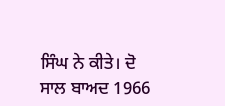ਸਿੰਘ ਨੇ ਕੀਤੇ। ਦੋ ਸਾਲ ਬਾਅਦ 1966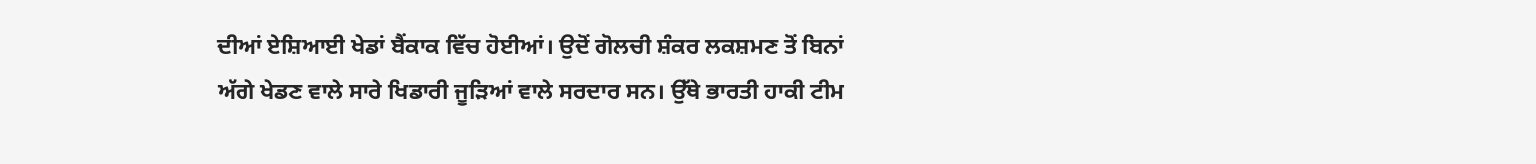ਦੀਆਂ ਏਸ਼ਿਆਈ ਖੇਡਾਂ ਬੈਂਕਾਕ ਵਿੱਚ ਹੋਈਆਂ। ਉਦੋਂ ਗੋਲਚੀ ਸ਼ੰਕਰ ਲਕਸ਼ਮਣ ਤੋਂ ਬਿਨਾਂ ਅੱਗੇ ਖੇਡਣ ਵਾਲੇ ਸਾਰੇ ਖਿਡਾਰੀ ਜੂੜਿਆਂ ਵਾਲੇ ਸਰਦਾਰ ਸਨ। ਉੱਥੇ ਭਾਰਤੀ ਹਾਕੀ ਟੀਮ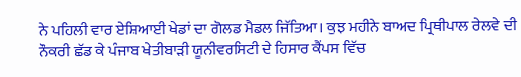ਨੇ ਪਹਿਲੀ ਵਾਰ ਏਸ਼ਿਆਈ ਖੇਡਾਂ ਦਾ ਗੋਲਡ ਮੈਡਲ ਜਿੱਤਿਆ। ਕੁਝ ਮਹੀਨੇ ਬਾਅਦ ਪ੍ਰਿਥੀਪਾਲ ਰੇਲਵੇ ਦੀ ਨੌਕਰੀ ਛੱਡ ਕੇ ਪੰਜਾਬ ਖੇਤੀਬਾੜੀ ਯੂਨੀਵਰਸਿਟੀ ਦੇ ਹਿਸਾਰ ਕੈਂਪਸ ਵਿੱਚ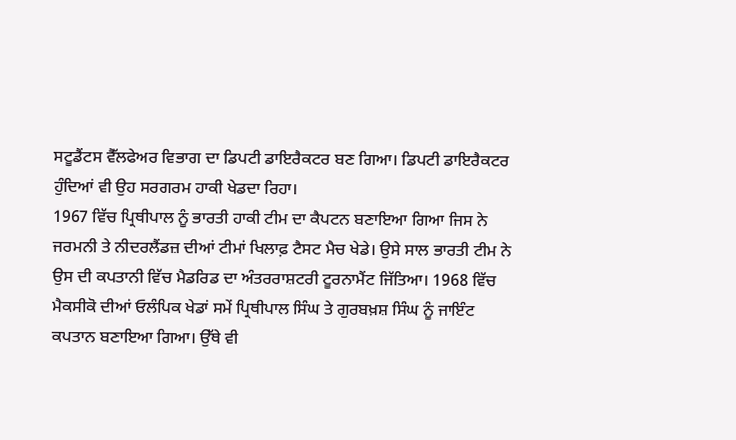ਸਟੂਡੈਂਟਸ ਵੈੱਲਫੇਅਰ ਵਿਭਾਗ ਦਾ ਡਿਪਟੀ ਡਾਇਰੈਕਟਰ ਬਣ ਗਿਆ। ਡਿਪਟੀ ਡਾਇਰੈਕਟਰ ਹੁੰਦਿਆਂ ਵੀ ਉਹ ਸਰਗਰਮ ਹਾਕੀ ਖੇਡਦਾ ਰਿਹਾ।
1967 ਵਿੱਚ ਪ੍ਰਿਥੀਪਾਲ ਨੂੰ ਭਾਰਤੀ ਹਾਕੀ ਟੀਮ ਦਾ ਕੈਪਟਨ ਬਣਾਇਆ ਗਿਆ ਜਿਸ ਨੇ ਜਰਮਨੀ ਤੇ ਨੀਦਰਲੈਂਡਜ਼ ਦੀਆਂ ਟੀਮਾਂ ਖਿਲਾਫ਼ ਟੈਸਟ ਮੈਚ ਖੇਡੇ। ਉਸੇ ਸਾਲ ਭਾਰਤੀ ਟੀਮ ਨੇ ਉਸ ਦੀ ਕਪਤਾਨੀ ਵਿੱਚ ਮੈਡਰਿਡ ਦਾ ਅੰਤਰਰਾਸ਼ਟਰੀ ਟੂਰਨਾਮੈਂਟ ਜਿੱਤਿਆ। 1968 ਵਿੱਚ ਮੈਕਸੀਕੋ ਦੀਆਂ ਓਲੰਪਿਕ ਖੇਡਾਂ ਸਮੇਂ ਪ੍ਰਿਥੀਪਾਲ ਸਿੰਘ ਤੇ ਗੁਰਬਖ਼ਸ਼ ਸਿੰਘ ਨੂੰ ਜਾਇੰਟ ਕਪਤਾਨ ਬਣਾਇਆ ਗਿਆ। ਉੱਥੇ ਵੀ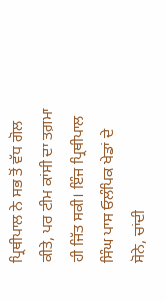ਪ੍ਰਿਥੀਪਾਲ ਨੇ ਸਭ ਤੋਂ ਵੱਧ ਗੋਲ ਕੀਤੇ, ਪਰ ਟੀਮ ਕਾਂਸੀ ਦਾ ਤਗ਼ਮਾ ਹੀ ਜਿੱਤ ਸਕੀ। ਇੰਜ ਪ੍ਰਿਥੀਪਾਲ ਸਿੰਘ ਪਾਸ ਓਲੰਪਿਕ ਖੇਡਾਂ ਦੇ ਸੋਨੇ, ਚਾਂਦੀ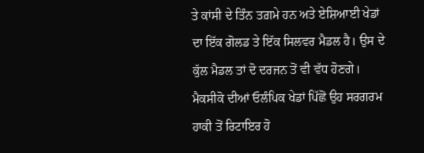ਤੇ ਕਾਂਸੀ ਦੇ ਤਿੰਨ ਤਗ਼ਮੇ ਹਨ ਅਤੇ ਏਸ਼ਿਆਈ ਖੇਡਾਂ ਦਾ ਇੱਕ ਗੋਲਡ ਤੇ ਇੱਕ ਸਿਲਵਰ ਮੈਡਲ ਹੈ। ਉਸ ਦੇ ਕੁੱਲ ਮੈਡਲ ਤਾਂ ਦੋ ਦਰਜਨ ਤੋਂ ਵੀ ਵੱਧ ਹੋਣਗੇ।
ਮੈਕਸੀਕੋ ਦੀਆਂ ਓਲੰਪਿਕ ਖੇਡਾਂ ਪਿੱਛੋਂ ਉਹ ਸਰਗਰਮ ਹਾਕੀ ਤੋਂ ਰਿਟਾਇਰ ਹੋ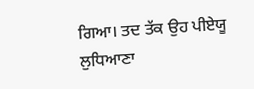ਗਿਆ। ਤਦ ਤੱਕ ਉਹ ਪੀਏਯੂ ਲੁਧਿਆਣਾ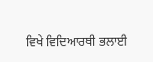ਵਿਖੇ ਵਿਦਿਆਰਥੀ ਭਲਾਈ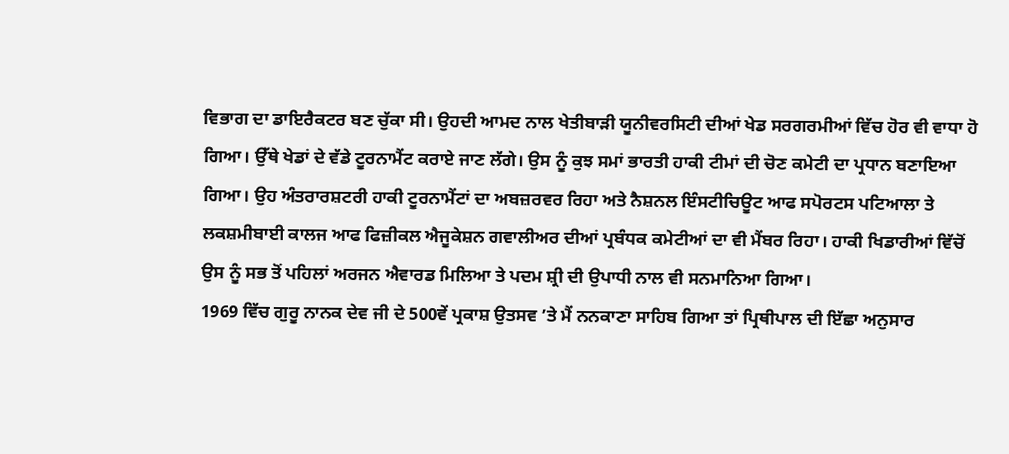ਵਿਭਾਗ ਦਾ ਡਾਇਰੈਕਟਰ ਬਣ ਚੁੱਕਾ ਸੀ। ਉਹਦੀ ਆਮਦ ਨਾਲ ਖੇਤੀਬਾੜੀ ਯੂਨੀਵਰਸਿਟੀ ਦੀਆਂ ਖੇਡ ਸਰਗਰਮੀਆਂ ਵਿੱਚ ਹੋਰ ਵੀ ਵਾਧਾ ਹੋ ਗਿਆ। ਉੱਥੇ ਖੇਡਾਂ ਦੇ ਵੱਡੇ ਟੂਰਨਾਮੈਂਟ ਕਰਾਏ ਜਾਣ ਲੱਗੇ। ਉਸ ਨੂੰ ਕੁਝ ਸਮਾਂ ਭਾਰਤੀ ਹਾਕੀ ਟੀਮਾਂ ਦੀ ਚੋਣ ਕਮੇਟੀ ਦਾ ਪ੍ਰਧਾਨ ਬਣਾਇਆ ਗਿਆ। ਉਹ ਅੰਤਰਾਰਸ਼ਟਰੀ ਹਾਕੀ ਟੂਰਨਾਮੈਂਟਾਂ ਦਾ ਅਬਜ਼ਰਵਰ ਰਿਹਾ ਅਤੇ ਨੈਸ਼ਨਲ ਇੰਸਟੀਚਿਊਟ ਆਫ ਸਪੋਰਟਸ ਪਟਿਆਲਾ ਤੇ ਲਕਸ਼ਮੀਬਾਈ ਕਾਲਜ ਆਫ ਫਿਜ਼ੀਕਲ ਐਜੂਕੇਸ਼ਨ ਗਵਾਲੀਅਰ ਦੀਆਂ ਪ੍ਰਬੰਧਕ ਕਮੇਟੀਆਂ ਦਾ ਵੀ ਮੈਂਬਰ ਰਿਹਾ। ਹਾਕੀ ਖਿਡਾਰੀਆਂ ਵਿੱਚੋਂ ਉਸ ਨੂੰ ਸਭ ਤੋਂ ਪਹਿਲਾਂ ਅਰਜਨ ਐਵਾਰਡ ਮਿਲਿਆ ਤੇ ਪਦਮ ਸ਼੍ਰੀ ਦੀ ਉਪਾਧੀ ਨਾਲ ਵੀ ਸਨਮਾਨਿਆ ਗਿਆ।
1969 ਵਿੱਚ ਗੁਰੂ ਨਾਨਕ ਦੇਵ ਜੀ ਦੇ 500ਵੇਂ ਪ੍ਰਕਾਸ਼ ਉਤਸਵ ’ਤੇ ਮੈਂ ਨਨਕਾਣਾ ਸਾਹਿਬ ਗਿਆ ਤਾਂ ਪ੍ਰਿਥੀਪਾਲ ਦੀ ਇੱਛਾ ਅਨੁਸਾਰ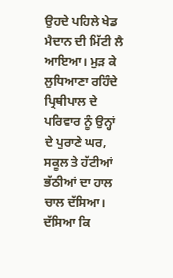ਉਹਦੇ ਪਹਿਲੇ ਖੇਡ ਮੈਦਾਨ ਦੀ ਮਿੱਟੀ ਲੈ ਆਇਆ। ਮੁੜ ਕੇ ਲੁਧਿਆਣਾ ਰਹਿੰਦੇ ਪ੍ਰਿਥੀਪਾਲ ਦੇ ਪਰਿਵਾਰ ਨੂੰ ਉਨ੍ਹਾਂ ਦੇ ਪੁਰਾਣੇ ਘਰ, ਸਕੂਲ ਤੇ ਹੱਟੀਆਂ ਭੱਠੀਆਂ ਦਾ ਹਾਲ ਚਾਲ ਦੱਸਿਆ। ਦੱਸਿਆ ਕਿ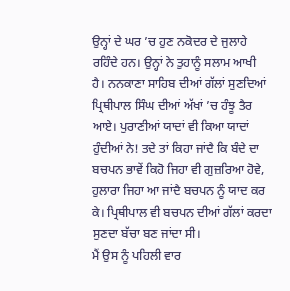ਉਨ੍ਹਾਂ ਦੇ ਘਰ ’ਚ ਹੁਣ ਨਕੋਦਰ ਦੇ ਜੁਲਾਹੇ ਰਹਿੰਦੇ ਹਨ। ਉਨ੍ਹਾਂ ਨੇ ਤੁਹਾਨੂੰ ਸਲਾਮ ਆਖੀ ਹੈ। ਨਨਕਾਣਾ ਸਾਹਿਬ ਦੀਆਂ ਗੱਲਾਂ ਸੁਣਦਿਆਂ ਪ੍ਰਿਥੀਪਾਲ ਸਿੰਘ ਦੀਆਂ ਅੱਖਾਂ ’ਚ ਹੰਝੂ ਤੈਰ ਆਏ। ਪੁਰਾਣੀਆਂ ਯਾਦਾਂ ਵੀ ਕਿਆ ਯਾਦਾਂ ਹੁੰਦੀਆਂ ਨੇ! ਤਦੇ ਤਾਂ ਕਿਹਾ ਜਾਂਦੈ ਕਿ ਬੰਦੇ ਦਾ ਬਚਪਨ ਭਾਵੇਂ ਕਿਹੋ ਜਿਹਾ ਵੀ ਗੁਜ਼ਰਿਆ ਹੋਵੇ, ਹੁਲਾਰਾ ਜਿਹਾ ਆ ਜਾਂਦੈ ਬਚਪਨ ਨੂੰ ਯਾਦ ਕਰ ਕੇ। ਪ੍ਰਿਥੀਪਾਲ ਵੀ ਬਚਪਨ ਦੀਆਂ ਗੱਲਾਂ ਕਰਦਾ ਸੁਣਦਾ ਬੱਚਾ ਬਣ ਜਾਂਦਾ ਸੀ।
ਮੈਂ ਉਸ ਨੂੰ ਪਹਿਲੀ ਵਾਰ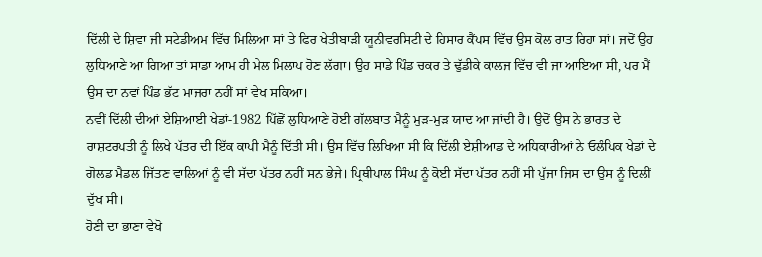ਦਿੱਲੀ ਦੇ ਸ਼ਿਵਾ ਜੀ ਸਟੇਡੀਅਮ ਵਿੱਚ ਮਿਲਿਆ ਸਾਂ ਤੇ ਫਿਰ ਖੇਤੀਬਾੜੀ ਯੂਨੀਵਰਸਿਟੀ ਦੇ ਹਿਸਾਰ ਕੈਂਪਸ ਵਿੱਚ ਉਸ ਕੋਲ ਰਾਤ ਰਿਹਾ ਸਾਂ। ਜਦੋਂ ਉਹ ਲੁਧਿਆਣੇ ਆ ਗਿਆ ਤਾਂ ਸਾਡਾ ਆਮ ਹੀ ਮੇਲ ਮਿਲਾਪ ਹੋਣ ਲੱਗਾ। ਉਹ ਸਾਡੇ ਪਿੰਡ ਚਕਰ ਤੇ ਢੁੱਡੀਕੇ ਕਾਲਜ ਵਿੱਚ ਵੀ ਜਾ ਆਇਆ ਸੀ, ਪਰ ਮੈਂ ਉਸ ਦਾ ਨਵਾਂ ਪਿੰਡ ਭੱਟ ਮਾਜਰਾ ਨਹੀਂ ਸਾਂ ਵੇਖ ਸਕਿਆ।
ਨਵੀਂ ਦਿੱਲੀ ਦੀਆਂ ਏਸ਼ਿਆਈ ਖੇਡਾਂ-1982 ਪਿੱਛੋਂ ਲੁਧਿਆਣੇ ਹੋਈ ਗੱਲਬਾਤ ਮੈਨੂੰ ਮੁੜ-ਮੁੜ ਯਾਦ ਆ ਜਾਂਦੀ ਹੈ। ਉਦੋਂ ਉਸ ਨੇ ਭਾਰਤ ਦੇ ਰਾਸ਼ਟਰਪਤੀ ਨੂੰ ਲਿਖੇ ਪੱਤਰ ਦੀ ਇੱਕ ਕਾਪੀ ਮੈਨੂੰ ਦਿੱਤੀ ਸੀ। ਉਸ ਵਿੱਚ ਲਿਖਿਆ ਸੀ ਕਿ ਦਿੱਲੀ ਏਸ਼ੀਆਡ ਦੇ ਅਧਿਕਾਰੀਆਂ ਨੇ ਓਲੰਪਿਕ ਖੇਡਾਂ ਦੇ ਗੋਲਡ ਮੈਡਲ ਜਿੱਤਣ ਵਾਲਿਆਂ ਨੂੰ ਵੀ ਸੱਦਾ ਪੱਤਰ ਨਹੀਂ ਸਨ ਭੇਜੇ। ਪ੍ਰਿਥੀਪਾਲ ਸਿੰਘ ਨੂੰ ਕੋਈ ਸੱਦਾ ਪੱਤਰ ਨਹੀਂ ਸੀ ਪੁੱਜਾ ਜਿਸ ਦਾ ਉਸ ਨੂੰ ਦਿਲੀਂ ਦੁੱਖ ਸੀ।
ਹੋਣੀ ਦਾ ਭਾਣਾ ਵੇਖੋ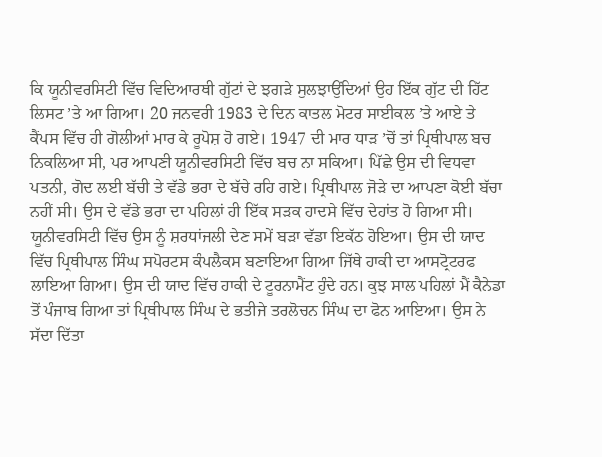ਕਿ ਯੂਨੀਵਰਸਿਟੀ ਵਿੱਚ ਵਿਦਿਆਰਥੀ ਗੁੱਟਾਂ ਦੇ ਝਗੜੇ ਸੁਲਝਾਉਂਦਿਆਂ ਉਹ ਇੱਕ ਗੁੱਟ ਦੀ ਹਿੱਟ ਲਿਸਟ ’ਤੇ ਆ ਗਿਆ। 20 ਜਨਵਰੀ 1983 ਦੇ ਦਿਨ ਕਾਤਲ ਮੋਟਰ ਸਾਈਕਲ ’ਤੇ ਆਏ ਤੇ ਕੈਂਪਸ ਵਿੱਚ ਹੀ ਗੋਲੀਆਂ ਮਾਰ ਕੇ ਰੂਪੋਸ਼ ਹੋ ਗਏ। 1947 ਦੀ ਮਾਰ ਧਾੜ ’ਚੋਂ ਤਾਂ ਪ੍ਰਿਥੀਪਾਲ ਬਚ ਨਿਕਲਿਆ ਸੀ, ਪਰ ਆਪਣੀ ਯੂਨੀਵਰਸਿਟੀ ਵਿੱਚ ਬਚ ਨਾ ਸਕਿਆ। ਪਿੱਛੇ ਉਸ ਦੀ ਵਿਧਵਾ ਪਤਨੀ, ਗੋਦ ਲਈ ਬੱਚੀ ਤੇ ਵੱਡੇ ਭਰਾ ਦੇ ਬੱਚੇ ਰਹਿ ਗਏ। ਪ੍ਰਿਥੀਪਾਲ ਜੋੜੇ ਦਾ ਆਪਣਾ ਕੋਈ ਬੱਚਾ ਨਹੀਂ ਸੀ। ਉਸ ਦੇ ਵੱਡੇ ਭਰਾ ਦਾ ਪਹਿਲਾਂ ਹੀ ਇੱਕ ਸੜਕ ਹਾਦਸੇ ਵਿੱਚ ਦੇਹਾਂਤ ਹੋ ਗਿਆ ਸੀ।
ਯੂਨੀਵਰਸਿਟੀ ਵਿੱਚ ਉਸ ਨੂੰ ਸ਼ਰਧਾਂਜਲੀ ਦੇਣ ਸਮੇਂ ਬੜਾ ਵੱਡਾ ਇਕੱਠ ਹੋਇਆ। ਉਸ ਦੀ ਯਾਦ ਵਿੱਚ ਪ੍ਰਿਥੀਪਾਲ ਸਿੰਘ ਸਪੋਰਟਸ ਕੰਪਲੈਕਸ ਬਣਾਇਆ ਗਿਆ ਜਿੱਥੇ ਹਾਕੀ ਦਾ ਆਸਟ੍ਰੋਟਰਫ ਲਾਇਆ ਗਿਆ। ਉਸ ਦੀ ਯਾਦ ਵਿੱਚ ਹਾਕੀ ਦੇ ਟੂਰਨਾਮੈਂਟ ਹੁੰਦੇ ਹਨ। ਕੁਝ ਸਾਲ ਪਹਿਲਾਂ ਮੈਂ ਕੈਨੇਡਾ ਤੋਂ ਪੰਜਾਬ ਗਿਆ ਤਾਂ ਪ੍ਰਿਥੀਪਾਲ ਸਿੰਘ ਦੇ ਭਤੀਜੇ ਤਰਲੋਚਨ ਸਿੰਘ ਦਾ ਫੋਨ ਆਇਆ। ਉਸ ਨੇ ਸੱਦਾ ਦਿੱਤਾ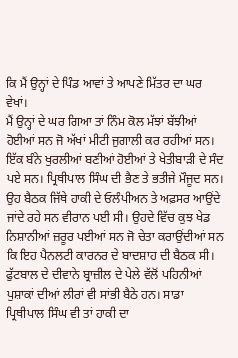ਕਿ ਮੈਂ ਉਨ੍ਹਾਂ ਦੇ ਪਿੰਡ ਆਵਾਂ ਤੇ ਆਪਣੇ ਮਿੱਤਰ ਦਾ ਘਰ ਵੇਖਾਂ।
ਮੈਂ ਉਨ੍ਹਾਂ ਦੇ ਘਰ ਗਿਆ ਤਾਂ ਨਿੰਮ ਕੋਲ ਮੱਝਾਂ ਬੱਝੀਆਂ ਹੋਈਆਂ ਸਨ ਜੋ ਅੱਖਾਂ ਮੀਟੀ ਜੁਗਾਲੀ ਕਰ ਰਹੀਆਂ ਸਨ। ਇੱਕ ਬੰਨੇ ਖੁਰਲੀਆਂ ਬਣੀਆਂ ਹੋਈਆਂ ਤੇ ਖੇਤੀਬਾੜੀ ਦੇ ਸੰਦ ਪਏ ਸਨ। ਪ੍ਰਿਥੀਪਾਲ ਸਿੰਘ ਦੀ ਭੈਣ ਤੇ ਭਤੀਜੇ ਮੌਜੂਦ ਸਨ। ਉਹ ਬੈਠਕ ਜਿੱਥੇ ਹਾਕੀ ਦੇ ਓਲੰਪੀਅਨ ਤੇ ਅਫ਼ਸਰ ਆਉਂਦੇ ਜਾਂਦੇ ਰਹੇ ਸਨ ਵੀਰਾਨ ਪਈ ਸੀ। ਉਹਦੇ ਵਿੱਚ ਕੁਝ ਖੇਡ ਨਿਸ਼ਾਨੀਆਂ ਜ਼ਰੂਰ ਪਈਆਂ ਸਨ ਜੋ ਚੇਤਾ ਕਰਾਉਂਦੀਆਂ ਸਨ ਕਿ ਇਹ ਪੈਨਲਟੀ ਕਾਰਨਰ ਦੇ ਬਾਦਸ਼ਾਹ ਦੀ ਬੈਠਕ ਸੀ।
ਫੁੱਟਬਾਲ ਦੇ ਦੀਵਾਨੇ ਬ੍ਰਾਜ਼ੀਲ ਦੇ ਪੇਲੇ ਵੱਲੋਂ ਪਹਿਨੀਆਂ ਪੁਸ਼ਾਕਾਂ ਦੀਆਂ ਲੀਰਾਂ ਵੀ ਸਾਂਭੀ ਬੈਠੇ ਹਨ। ਸਾਡਾ ਪ੍ਰਿਥੀਪਾਲ ਸਿੰਘ ਵੀ ਤਾਂ ਹਾਕੀ ਦਾ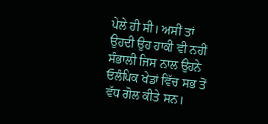ਪੇਲੇ ਹੀ ਸੀ। ਅਸੀਂ ਤਾਂ ਉਹਦੀ ਉਹ ਹਾਕੀ ਵੀ ਨਹੀਂ ਸੰਭਾਲੀ ਜਿਸ ਨਾਲ ਉਹਨੇ ਓਲੰਪਿਕ ਖੇਡਾਂ ਵਿੱਚ ਸਭ ਤੋਂ ਵੱਧ ਗੋਲ ਕੀਤੇ ਸਨ।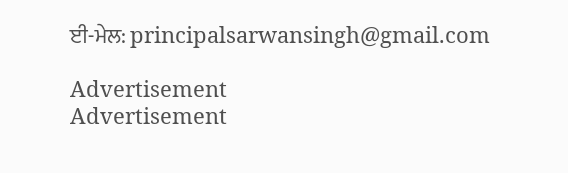ਈ-ਮੇਲ: principalsarwansingh@gmail.com

Advertisement
Advertisement